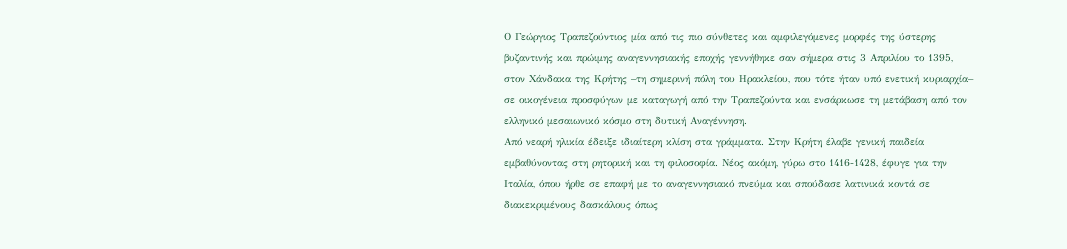Ο Γεώργιος Τραπεζούντιος μία από τις πιο σύνθετες και αμφιλεγόμενες μορφές της ύστερης βυζαντινής και πρώιμης αναγεννησιακής εποχής γεννήθηκε σαν σήμερα στις 3 Απριλίου το 1395, στον Χάνδακα της Κρήτης –τη σημερινή πόλη του Ηρακλείου, που τότε ήταν υπό ενετική κυριαρχία– σε οικογένεια προσφύγων με καταγωγή από την Τραπεζούντα και ενσάρκωσε τη μετάβαση από τον ελληνικό μεσαιωνικό κόσμο στη δυτική Αναγέννηση.
Από νεαρή ηλικία έδειξε ιδιαίτερη κλίση στα γράμματα. Στην Κρήτη έλαβε γενική παιδεία εμβαθύνοντας στη ρητορική και τη φιλοσοφία. Νέος ακόμη, γύρω στο 1416-1428, έφυγε για την Ιταλία, όπου ήρθε σε επαφή με το αναγεννησιακό πνεύμα και σπούδασε λατινικά κοντά σε διακεκριμένους δασκάλους όπως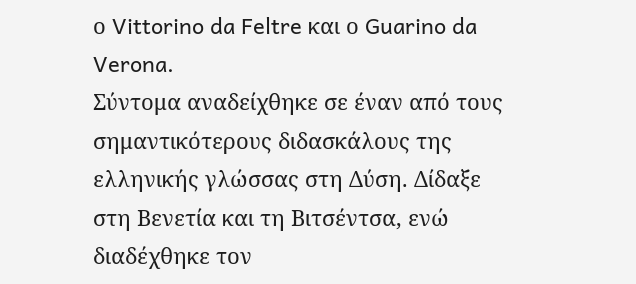ο Vittorino da Feltre και ο Guarino da Verona.
Σύντομα αναδείχθηκε σε έναν από τους σημαντικότερους διδασκάλους της ελληνικής γλώσσας στη Δύση. Δίδαξε στη Βενετία και τη Βιτσέντσα, ενώ διαδέχθηκε τον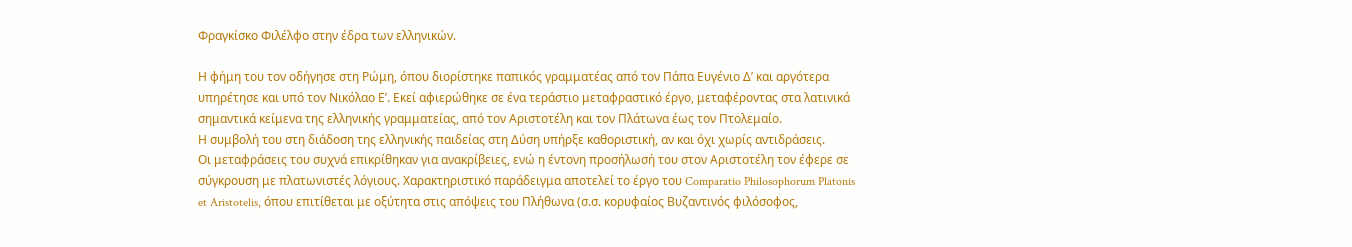Φραγκίσκο Φιλέλφο στην έδρα των ελληνικών.

Η φήμη του τον οδήγησε στη Ρώμη, όπου διορίστηκε παπικός γραμματέας από τον Πάπα Ευγένιο Δ’ και αργότερα υπηρέτησε και υπό τον Νικόλαο Ε’. Εκεί αφιερώθηκε σε ένα τεράστιο μεταφραστικό έργο, μεταφέροντας στα λατινικά σημαντικά κείμενα της ελληνικής γραμματείας, από τον Αριστοτέλη και τον Πλάτωνα έως τον Πτολεμαίο.
Η συμβολή του στη διάδοση της ελληνικής παιδείας στη Δύση υπήρξε καθοριστική, αν και όχι χωρίς αντιδράσεις.
Οι μεταφράσεις του συχνά επικρίθηκαν για ανακρίβειες, ενώ η έντονη προσήλωσή του στον Αριστοτέλη τον έφερε σε σύγκρουση με πλατωνιστές λόγιους. Χαρακτηριστικό παράδειγμα αποτελεί το έργο του Comparatio Philosophorum Platonis et Aristotelis, όπου επιτίθεται με οξύτητα στις απόψεις του Πλήθωνα (σ.σ. κορυφαίος Βυζαντινός φιλόσοφος,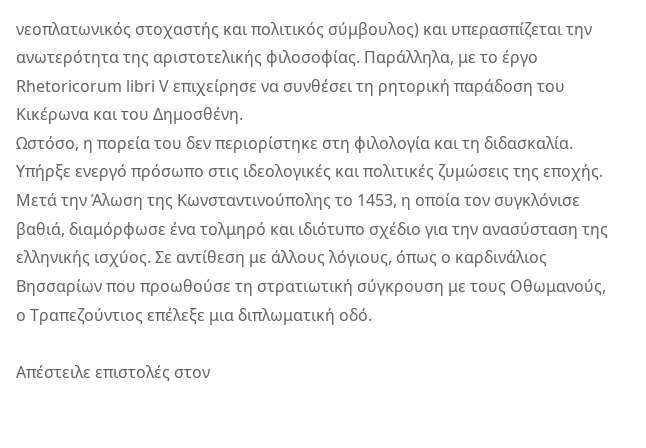νεοπλατωνικός στοχαστής και πολιτικός σύμβουλος) και υπερασπίζεται την ανωτερότητα της αριστοτελικής φιλοσοφίας. Παράλληλα, με το έργο Rhetoricorum libri V επιχείρησε να συνθέσει τη ρητορική παράδοση του Κικέρωνα και του Δημοσθένη.
Ωστόσο, η πορεία του δεν περιορίστηκε στη φιλολογία και τη διδασκαλία. Υπήρξε ενεργό πρόσωπο στις ιδεολογικές και πολιτικές ζυμώσεις της εποχής. Μετά την Άλωση της Κωνσταντινούπολης το 1453, η οποία τον συγκλόνισε βαθιά, διαμόρφωσε ένα τολμηρό και ιδιότυπο σχέδιο για την ανασύσταση της ελληνικής ισχύος. Σε αντίθεση με άλλους λόγιους, όπως ο καρδινάλιος Βησσαρίων που προωθούσε τη στρατιωτική σύγκρουση με τους Οθωμανούς, ο Τραπεζούντιος επέλεξε μια διπλωματική οδό.

Απέστειλε επιστολές στον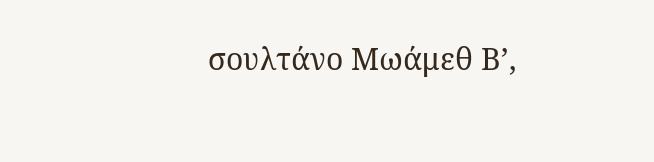σουλτάνο Μωάμεθ Β’,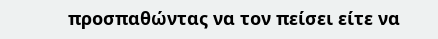προσπαθώντας να τον πείσει είτε να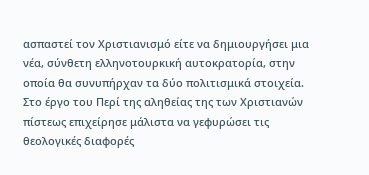ασπαστεί τον Χριστιανισμό είτε να δημιουργήσει μια νέα, σύνθετη ελληνοτουρκική αυτοκρατορία, στην οποία θα συνυπήρχαν τα δύο πολιτισμικά στοιχεία. Στο έργο του Περί της αληθείας της των Χριστιανών πίστεως επιχείρησε μάλιστα να γεφυρώσει τις θεολογικές διαφορές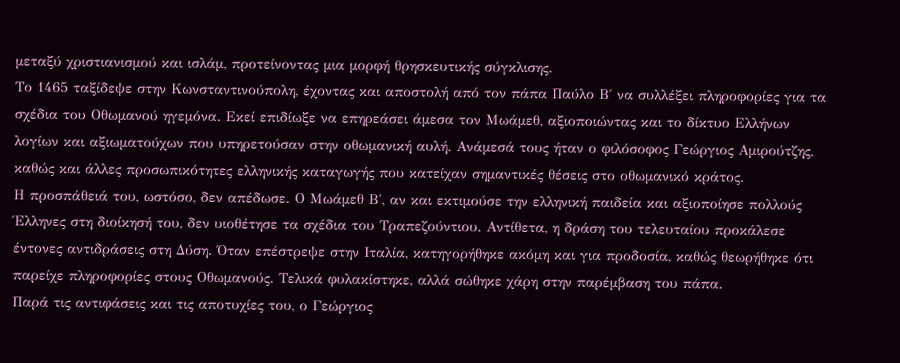μεταξύ χριστιανισμού και ισλάμ, προτείνοντας μια μορφή θρησκευτικής σύγκλισης.
Το 1465 ταξίδεψε στην Κωνσταντινούπολη, έχοντας και αποστολή από τον πάπα Παύλο Β΄ να συλλέξει πληροφορίες για τα σχέδια του Οθωμανού ηγεμόνα. Εκεί επιδίωξε να επηρεάσει άμεσα τον Μωάμεθ, αξιοποιώντας και το δίκτυο Ελλήνων λογίων και αξιωματούχων που υπηρετούσαν στην οθωμανική αυλή. Ανάμεσά τους ήταν ο φιλόσοφος Γεώργιος Αμιρούτζης, καθώς και άλλες προσωπικότητες ελληνικής καταγωγής που κατείχαν σημαντικές θέσεις στο οθωμανικό κράτος.
Η προσπάθειά του, ωστόσο, δεν απέδωσε. Ο Μωάμεθ Β΄, αν και εκτιμούσε την ελληνική παιδεία και αξιοποίησε πολλούς Έλληνες στη διοίκησή του, δεν υιοθέτησε τα σχέδια του Τραπεζούντιου. Αντίθετα, η δράση του τελευταίου προκάλεσε έντονες αντιδράσεις στη Δύση. Όταν επέστρεψε στην Ιταλία, κατηγορήθηκε ακόμη και για προδοσία, καθώς θεωρήθηκε ότι παρείχε πληροφορίες στους Οθωμανούς. Τελικά φυλακίστηκε, αλλά σώθηκε χάρη στην παρέμβαση του πάπα.
Παρά τις αντιφάσεις και τις αποτυχίες του, ο Γεώργιος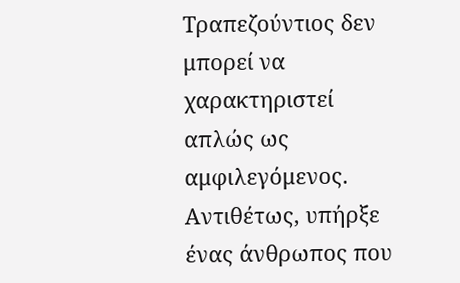Τραπεζούντιος δεν μπορεί να χαρακτηριστεί απλώς ως αμφιλεγόμενος. Αντιθέτως, υπήρξε ένας άνθρωπος που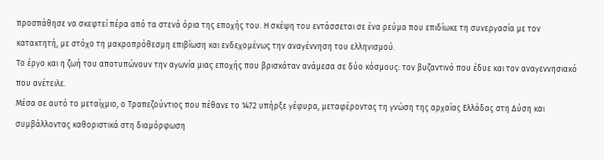προσπάθησε να σκεφτεί πέρα από τα στενά όρια της εποχής του. Η σκέψη του εντάσσεται σε ένα ρεύμα που επιδίωκε τη συνεργασία με τον κατακτητή, με στόχο τη μακροπρόθεσμη επιβίωση και ενδεχομένως την αναγέννηση του ελληνισμού.
Το έργο και η ζωή του αποτυπώνουν την αγωνία μιας εποχής που βρισκόταν ανάμεσα σε δύο κόσμους: τον βυζαντινό που έδυε και τον αναγεννησιακό που ανέτειλε.
Μέσα σε αυτό το μεταίχμιο, ο Τραπεζούντιος που πέθανε το 1472 υπήρξε γέφυρα, μεταφέροντας τη γνώση της αρχαίας Ελλάδας στη Δύση και συμβάλλοντας καθοριστικά στη διαμόρφωση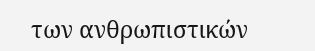των ανθρωπιστικών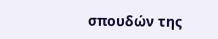σπουδών της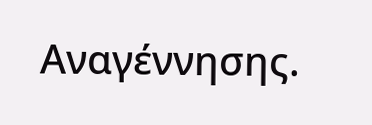Αναγέννησης.